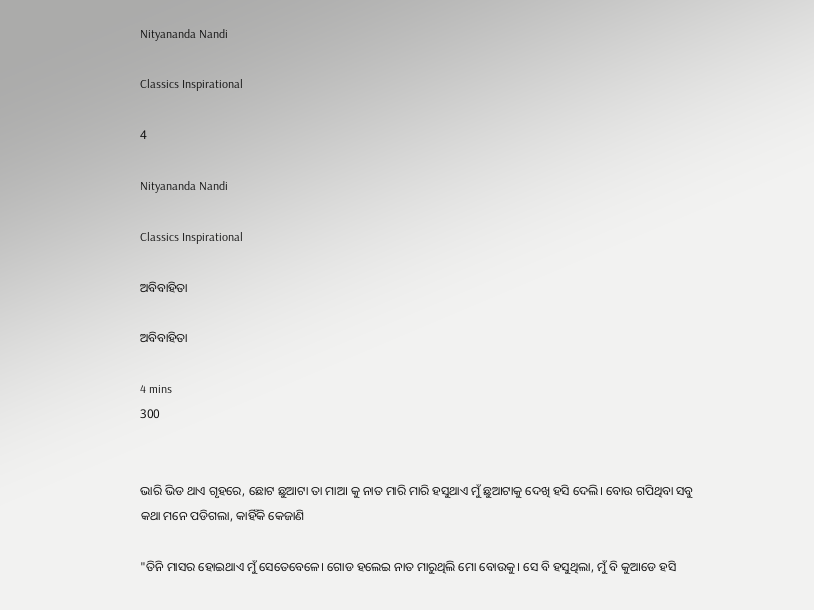Nityananda Nandi

Classics Inspirational

4

Nityananda Nandi

Classics Inspirational

ଅବିବାହିତା

ଅବିବାହିତା

4 mins
300


ଭାରି ଭିଡ ଥାଏ ଗୃହରେ, ଛୋଟ ଛୁଆଟା ତା ମାଆ କୁ ନାତ ମାରି ମାରି ହସୁଥାଏ ମୁଁ ଛୁଆଟାକୁ ଦେଖି ହସି ଦେଲି। ବୋଉ ଗପିଥିବା ସବୁ କଥା ମନେ ପଡିଗଲା, କାହିଁକି କେଜାଣି

"ତିନି ମାସର ହୋଇଥାଏ ମୁଁ ସେତେବେଳେ। ଗୋଡ ହଲେଇ ନାତ ମାରୁଥିଲି ମୋ ବୋଉକୁ। ସେ ବି ହସୁଥିଲା, ମୁଁ ବି କୁଆଡେ ହସି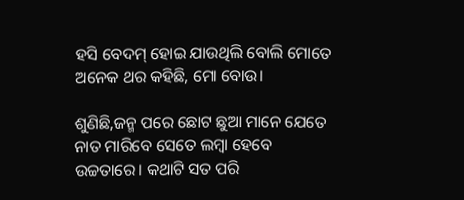ହସି ବେଦମ୍ ହୋଇ ଯାଉଥିଲି ବୋଲି ମୋତେ ଅନେକ ଥର କହିଛି, ମୋ ବୋଉ।

ଶୁଣିଛି,ଜନ୍ମ ପରେ ଛୋଟ ଛୁଆ ମାନେ ଯେତେ ନାତ ମାରିବେ ସେତେ ଲମ୍ବା ହେବେ ଉଚ୍ଚତାରେ। କଥାଟି ସତ ପରି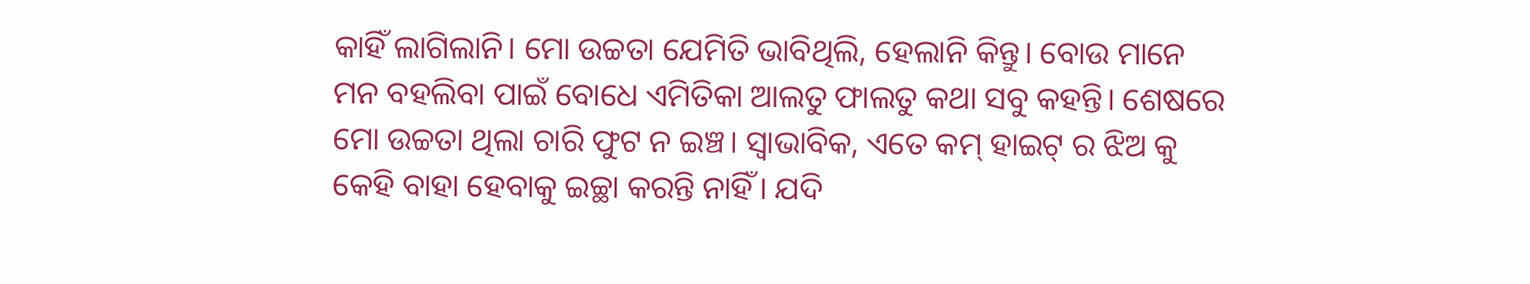କାହିଁ ଲାଗିଲାନି। ମୋ ଉଚ୍ଚତା ଯେମିତି ଭାବିଥିଲି, ହେଲାନି କିନ୍ତୁ। ବୋଉ ମାନେ ମନ ବହଲିବା ପାଇଁ ବୋଧେ ଏମିତିକା ଆଲତୁ ଫାଲତୁ କଥା ସବୁ କହନ୍ତି। ଶେଷରେ ମୋ ଉଚ୍ଚତା ଥିଲା ଚାରି ଫୁଟ ନ ଇଞ୍ଚ। ସ୍ଵାଭାବିକ, ଏତେ କମ୍ ହାଇଟ୍ ର ଝିଅ କୁ କେହି ବାହା ହେବାକୁ ଇଚ୍ଛା କରନ୍ତି ନାହିଁ। ଯଦି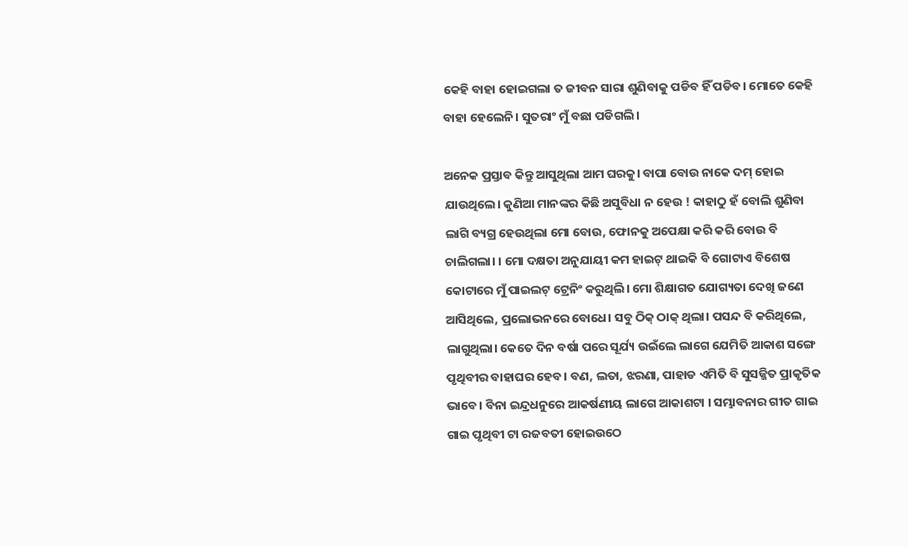କେହି ବାହା ହୋଇଗଲା ତ ଜୀବନ ସାରା ଶୁଣିବାକୁ ପଡିବ ହିଁ ପଡିବ। ମୋତେ କେହି ବାହା ହେଲେନି। ସୁତରାଂ ମୁଁ ବଛା ପଡିଗଲି।

ଅନେକ ପ୍ରସ୍ତାବ କିନ୍ତୁ ଆସୁଥିଲା ଆମ ଘରକୁ। ବାପା ବୋଉ ନାକେ ଦମ୍ ହୋଇ ଯାଉଥିଲେ। କୁଣିଆ ମାନଙ୍କର କିଛି ଅସୁବିଧା ନ ହେଉ ! କାହାଠୁ ହଁ ବୋଲି ଶୁଣିବା ଲାଗି ବ୍ୟଗ୍ର ହେଉଥିଲା ମୋ ବୋଉ, ଫୋନକୁ ଅପେକ୍ଷା କରି କରି ବୋଉ ବି ଚାଲିଗଲା। । ମୋ ଦକ୍ଷତା ଅନୁଯାୟୀ କମ ହାଇଟ୍ ଥାଇକି ବି ଗୋଟାଏ ବିଶେଷ କୋଟାରେ ମୁଁ ପାଇଲଟ୍ ଟ୍ରେନିଂ କରୁଥିଲି। ମୋ ଶିକ୍ଷାଗତ ଯୋଗ୍ୟତା ଦେଖି ଜଣେ ଆସିଥିଲେ, ପ୍ରଲୋଭନରେ ବୋଧେ। ସବୁ ଠିକ୍ ଠାକ୍ ଥିଲା। ପସନ୍ଦ ବି କରିଥିଲେ, ଲାଗୁଥିଲା। କେତେ ଦିନ ବର୍ଷା ପରେ ସୂର୍ଯ୍ୟ ଉଇଁଲେ ଲାଗେ ଯେମିତି ଆକାଶ ସଙ୍ଗେ ପୃଥିବୀର ବାହାଘର ହେବ। ବଣ, ଲତା, ଝରଣା, ପାହାଡ ଏମିତି ବି ସୁସଜ୍ଜିତ ପ୍ରାକୃତିକ ଭାବେ। ବିନା ଇନ୍ଦ୍ରଧନୁରେ ଆକର୍ଷଣୀୟ ଲାଗେ ଆକାଶଟା । ସମ୍ଭାବନାର ଗୀତ ଗାଇ ଗାଇ ପୃଥିବୀ ଟା ରଜବତୀ ହୋଇଉଠେ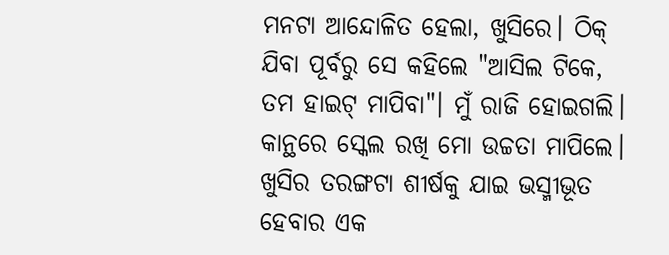ମନଟା ଆନ୍ଦୋଳିତ ହେଲା, ଖୁସିରେ। ଠିକ୍ ଯିବା ପୂର୍ବରୁ ସେ କହିଲେ "ଆସିଲ ଟିକେ, ତମ ହାଇଟ୍ ମାପିବା"। ମୁଁ ରାଜି ହୋଇଗଲି। କାନ୍ଥରେ ସ୍କେଲ ରଖି ମୋ ଉଚ୍ଚତା ମାପିଲେ। ଖୁସିର ତରଙ୍ଗଟା ଶୀର୍ଷକୁ ଯାଇ ଭସ୍ମୀଭୂତ ହେବାର ଏକ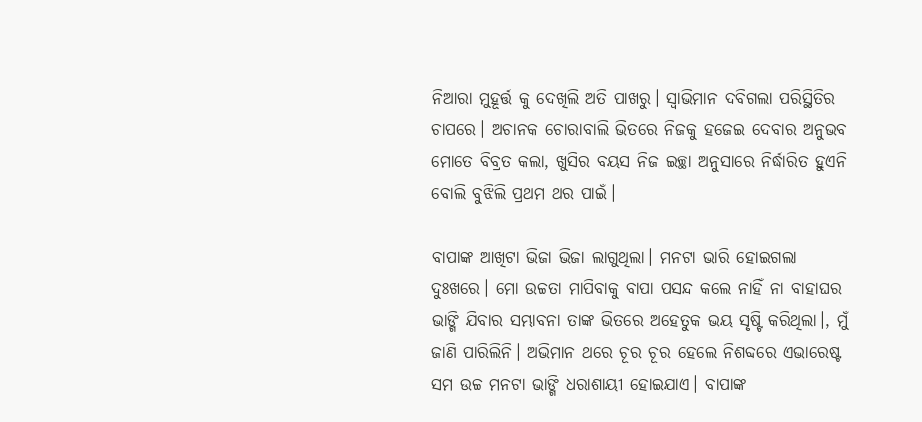ନିଆରା ମୁହୂର୍ତ୍ତ କୁ ଦେଖିଲି ଅତି ପାଖରୁ। ସ୍ୱାଭିମାନ ଦବିଗଲା ପରିସ୍ଥିତିର ଚାପରେ। ଅଚାନକ ଚୋରାବାଲି ଭିତରେ ନିଜକୁ ହଜେଇ ଦେବାର ଅନୁଭବ ମୋତେ ବିବ୍ରତ କଲା, ଖୁସିର ବୟସ ନିଜ ଇଚ୍ଛା ଅନୁସାରେ ନିର୍ଦ୍ଧାରିତ ହୁଏନି ବୋଲି ବୁଝିଲି ପ୍ରଥମ ଥର ପାଇଁ।

ବାପାଙ୍କ ଆଖିଟା ଭିଜା ଭିଜା ଲାଗୁଥିଲା। ମନଟା ଭାରି ହୋଇଗଲା ଦୁଃଖରେ। ମୋ ଉଚ୍ଚତା ମାପିବାକୁ ବାପା ପସନ୍ଦ କଲେ ନାହିଁ ନା ବାହାଘର ଭାଙ୍ଗି ଯିବାର ସମ୍ଭାବନା ତାଙ୍କ ଭିତରେ ଅହେତୁକ ଭୟ ସୃଷ୍ଟି କରିଥିଲା।, ମୁଁ ଜାଣି ପାରିଲିନି। ଅଭିମାନ ଥରେ ଚୂର ଚୂର ହେଲେ ନିଶବ୍ଦରେ ଏଭାରେଷ୍ଟ ସମ ଉଚ୍ଚ ମନଟା ଭାଙ୍ଗି ଧରାଶାୟୀ ହୋଇଯାଏ। ବାପାଙ୍କ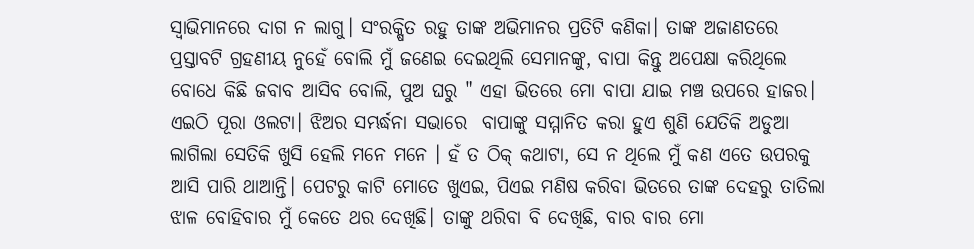ସ୍ୱାଭିମାନରେ ଦାଗ ନ ଲାଗୁ। ସଂରକ୍ଷିତ ରହୁ ତାଙ୍କ ଅଭିମାନର ପ୍ରତିଟି କଣିକା। ତାଙ୍କ ଅଜାଣତରେ ପ୍ରସ୍ତାବଟି ଗ୍ରହଣୀୟ ନୁହେଁ ବୋଲି ମୁଁ ଜଣେଇ ଦେଇଥିଲି ସେମାନଙ୍କୁ, ବାପା କିନ୍ତୁ ଅପେକ୍ଷା କରିଥିଲେ ବୋଧେ କିଛି ଜବାବ ଆସିବ ବୋଲି, ପୁଅ ଘରୁ " ଏହା ଭିତରେ ମୋ ବାପା ଯାଇ ମଞ୍ଚ ଉପରେ ହାଜର। ଏଇଠି ପୂରା ଓଲଟା। ଝିଅର ସମ୍ଭର୍ଦ୍ଧନା ସଭାରେ  ବାପାଙ୍କୁ ସମ୍ମାନିତ କରା ହୁଏ ଶୁଣି ଯେତିକି ଅଡୁଆ ଲାଗିଲା ସେତିକି ଖୁସି ହେଲି ମନେ ମନେ । ହଁ ତ ଠିକ୍ କଥାଟା, ସେ ନ ଥିଲେ ମୁଁ କଣ ଏତେ ଉପରକୁ ଆସି ପାରି ଥାଆନ୍ତି। ପେଟରୁ କାଟି ମୋତେ ଖୁଏଇ, ପିଏଇ ମଣିଷ କରିବା ଭିତରେ ତାଙ୍କ ଦେହରୁ ତାତିଲା ଝାଳ ବୋହିବାର ମୁଁ କେତେ ଥର ଦେଖିଛି। ତାଙ୍କୁ ଥରିବା ବି ଦେଖିଛି, ବାର ବାର ମୋ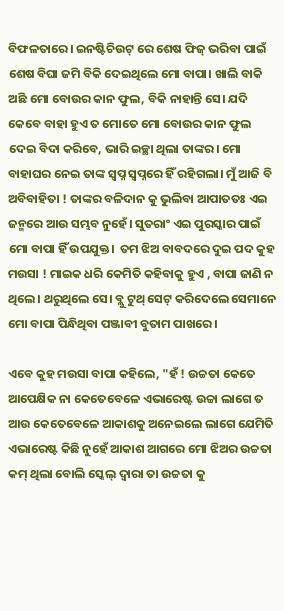ବିଫଳତାରେ। ଇନଷ୍ଟିଚିଉଟ୍ ରେ ଶେଷ ଫିଜ୍ ଭରିବା ପାଇଁ ଶେଷ ବିଘା ଜମି ବିକି ଦେଇଥିଲେ ମୋ ବାପା। ଖାଲି ବାକି ଅଛି ମୋ ବୋଉର କାନ ଫୁଲ, ବିକି ନାହାନ୍ତି ସେ। ଯଦି କେବେ ବାହା ହୁଏ ତ ମୋତେ ମୋ ବୋଉର କାନ ଫୁଲ ଦେଇ ବିଦା କରିବେ, ଭାରି ଇଚ୍ଛା ଥିଲା ତାଙ୍କର। ମୋ ବାହାଘର ନେଇ ତାଙ୍କ ସ୍ବପ୍ନ ସ୍ୱପ୍ନରେ ହିଁ ରହିଗଲା। ମୁଁ ଆଜି ବି ଅବିବାହିତା ! ତାଙ୍କର ବଳିଦାନ କୁ ଭୁଲିବା ଆପାତତଃ ଏଇ ଜନ୍ମରେ ଆଉ ସମ୍ଭବ ନୁହେଁ। ସୁତରାଂ ଏଇ ପୁରସ୍କାର ପାଇଁ ମୋ ବାପା ହିଁ ଉପଯୁକ୍ତ।  ତମ ଝିଅ ବାବଦରେ ଦୁଇ ପଦ କୁହ ମଉସା ! ମାଇକ ଧରି କେମିତି କହିବାକୁ ହୁଏ , ବାପା ଜାଣି ନ ଥିଲେ। ଥରୁଥିଲେ ସେ। ବ୍ଲୁ ଟୁଥ୍ ସେଟ୍ କରିଦେଲେ ସେମାନେ ମୋ ବାପା ପିନ୍ଧିଥିବା ପଞ୍ଜାବୀ ବୁତାମ ପାଖରେ।

ଏବେ କୁହ ମଉସା ବାପା କହିଲେ, "ହଁ ! ଉଚ୍ଚତା କେତେ ଆପେକ୍ଷିକ ନା କେତେବେଳେ ଏଭାରେଷ୍ଟ ଉଚ୍ଚା ଲାଗେ ତ ଆଉ କେତେବେଳେ ଆକାଶକୁ ଅନେଇଲେ ଲାଗେ ଯେମିତି ଏଭାରେଷ୍ଟ କିଛି ନୁହେଁ ଆକାଶ ଆଗରେ ମୋ ଝିଅର ଉଚ୍ଚତା କମ୍ ଥିଲା ବୋଲି ସ୍କେଲ୍ ଦ୍ଵାରା ତା ଉଚ୍ଚତା କୁ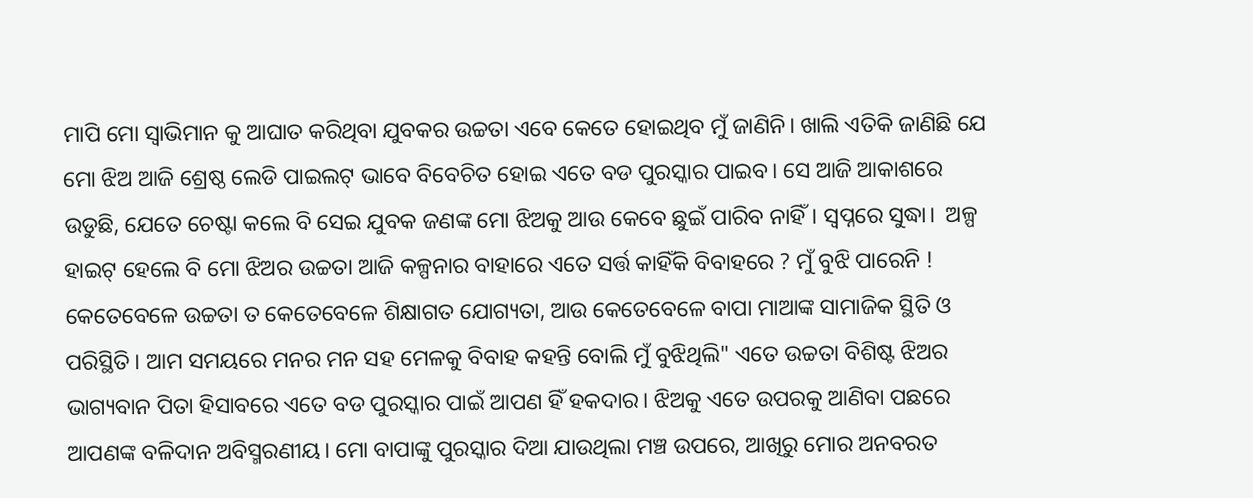ମାପି ମୋ ସ୍ୱାଭିମାନ କୁ ଆଘାତ କରିଥିବା ଯୁବକର ଉଚ୍ଚତା ଏବେ କେତେ ହୋଇଥିବ ମୁଁ ଜାଣିନି। ଖାଲି ଏତିକି ଜାଣିଛି ଯେ ମୋ ଝିଅ ଆଜି ଶ୍ରେଷ୍ଠ ଲେଡି ପାଇଲଟ୍ ଭାବେ ବିବେଚିତ ହୋଇ ଏତେ ବଡ ପୁରସ୍କାର ପାଇବ। ସେ ଆଜି ଆକାଶରେ ଉଡୁଛି, ଯେତେ ଚେଷ୍ଟା କଲେ ବି ସେଇ ଯୁବକ ଜଣଙ୍କ ମୋ ଝିଅକୁ ଆଉ କେବେ ଛୁଇଁ ପାରିବ ନାହିଁ। ସ୍ୱପ୍ନରେ ସୁଦ୍ଧା।  ଅଳ୍ପ ହାଇଟ୍ ହେଲେ ବି ମୋ ଝିଅର ଉଚ୍ଚତା ଆଜି କଳ୍ପନାର ବାହାରେ ଏତେ ସର୍ତ୍ତ କାହିଁକି ବିବାହରେ ? ମୁଁ ବୁଝି ପାରେନି ! କେତେବେଳେ ଉଚ୍ଚତା ତ କେତେବେଳେ ଶିକ୍ଷାଗତ ଯୋଗ୍ୟତା, ଆଉ କେତେବେଳେ ବାପା ମାଆଙ୍କ ସାମାଜିକ ସ୍ଥିତି ଓ ପରିସ୍ଥିତି। ଆମ ସମୟରେ ମନର ମନ ସହ ମେଳକୁ ବିବାହ କହନ୍ତି ବୋଲି ମୁଁ ବୁଝିଥିଲି" ଏତେ ଉଚ୍ଚତା ବିଶିଷ୍ଟ ଝିଅର ଭାଗ୍ୟବାନ ପିତା ହିସାବରେ ଏତେ ବଡ ପୁରସ୍କାର ପାଇଁ ଆପଣ ହିଁ ହକଦାର। ଝିଅକୁ ଏତେ ଉପରକୁ ଆଣିବା ପଛରେ ଆପଣଙ୍କ ବଳିଦାନ ଅବିସ୍ମରଣୀୟ। ମୋ ବାପାଙ୍କୁ ପୁରସ୍କାର ଦିଆ ଯାଉଥିଲା ମଞ୍ଚ ଉପରେ, ଆଖିରୁ ମୋର ଅନବରତ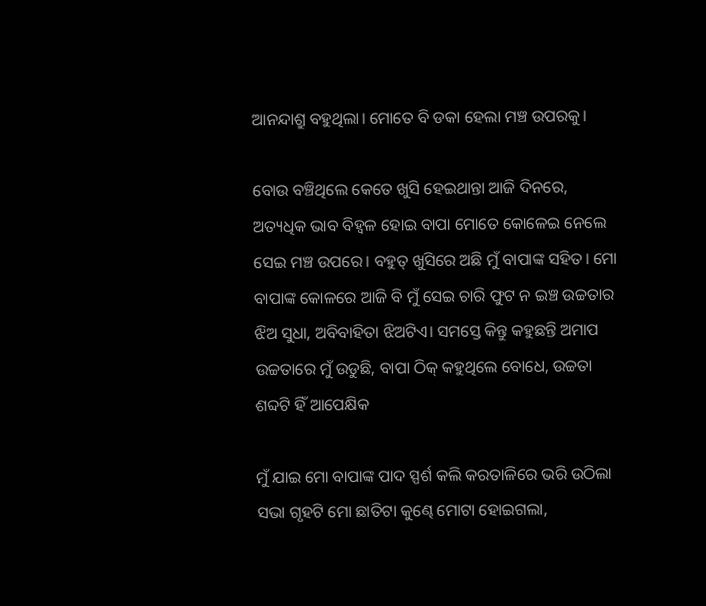ଆନନ୍ଦାଶ୍ରୁ ବହୁଥିଲା। ମୋତେ ବି ଡକା ହେଲା ମଞ୍ଚ ଉପରକୁ।

ବୋଉ ବଞ୍ଚିଥିଲେ କେତେ ଖୁସି ହେଇଥାନ୍ତା ଆଜି ଦିନରେ, ଅତ୍ୟଧିକ ଭାବ ବିହ୍ୱଳ ହୋଇ ବାପା ମୋତେ କୋଳେଇ ନେଲେ ସେଇ ମଞ୍ଚ ଉପରେ। ବହୁତ୍ ଖୁସିରେ ଅଛି ମୁଁ ବାପାଙ୍କ ସହିତ। ମୋ ବାପାଙ୍କ କୋଳରେ ଆଜି ବି ମୁଁ ସେଇ ଚାରି ଫୁଟ ନ ଇଞ୍ଚ ଉଚ୍ଚତାର ଝିଅ ସୁଧା, ଅବିବାହିତା ଝିଅଟିଏ। ସମସ୍ତେ କିନ୍ତୁ କହୁଛନ୍ତି ଅମାପ ଉଚ୍ଚତାରେ ମୁଁ ଉଡୁଛି, ବାପା ଠିକ୍ କହୁଥିଲେ ବୋଧେ, ଉଚ୍ଚତା ଶବ୍ଦଟି ହିଁ ଆପେକ୍ଷିକ

ମୁଁ ଯାଇ ମୋ ବାପାଙ୍କ ପାଦ ସ୍ପର୍ଶ କଲି କରତାଳିରେ ଭରି ଉଠିଲା ସଭା ଗୃହଟି ମୋ ଛାତିଟା କୁଣ୍ଢେ ମୋଟା ହୋଇଗଲା,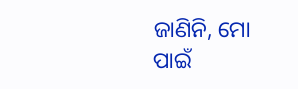ଜାଣିନି, ମୋ ପାଇଁ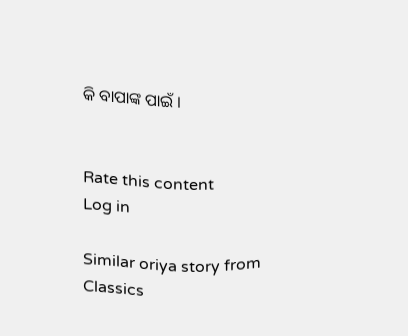କି ବାପାଙ୍କ ପାଇଁ ।


Rate this content
Log in

Similar oriya story from Classics